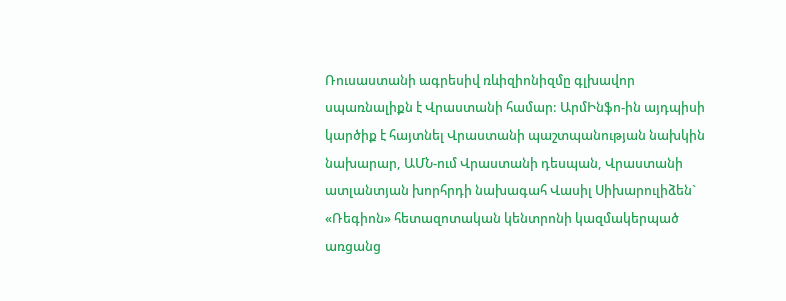Ռուսաստանի ագրեսիվ ռևիզիոնիզմը գլխավոր սպառնալիքն է Վրաստանի համար: ԱրմԻնֆո-ին այդպիսի կարծիք է հայտնել Վրաստանի պաշտպանության նախկին նախարար, ԱՄՆ-ում Վրաստանի դեսպան, Վրաստանի ատլանտյան խորհրդի նախագահ Վասիլ Սիխարուլիձեն` «Ռեգիոն» հետազոտական կենտրոնի կազմակերպած առցանց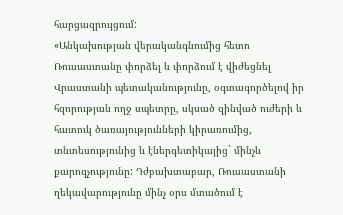հարցազրույցում:
«Անկախության վերականգնումից հետո Ռուսաստանը փորձել և փորձում է վիժեցնել Վրաստանի պետականությունը, օգտագործելով իր հզորության ողջ սպետրը, սկսած զինված ուժերի և հատուկ ծառայությունների կիրառումից, տնտեսությունից և էներգետիկայից` մինչև քարոզչությունը: Դժբախտաբար, Ռուսաստանի ղեկավարությունը մինչ օրս մտածում է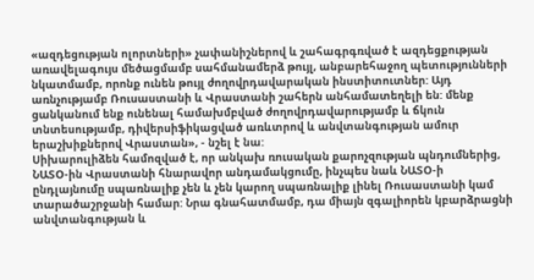«ազդեցության ոլորտների» չափանիշներով և շահագրգռված է ազդեցքության առավելագույս մեծացմամբ սահմանամերձ թույլ, անբարեհաջող պետությունների նկատմամբ, որոնք ունեն թույլ ժողովրդավարական ինստիտուտներ: Այդ առնչությամբ Ռուսաստանի և Վրաստանի շահերն անհամատեղելի են: մենք ցանկանում ենք ունենալ համախմբված ժողովրդավարությամբ և ճկուն տնտեսությամբ, դիվերսիֆիկացված առևտրով և անվտանգության ամուր երաշխիքներով Վրաստան», - նշել է նա:
Սիխարուլիձեն համոզված է, որ անկախ ռուսական քարոչզության պնդումներից, ՆԱՏՕ-ին Վրաստանի հնարավոր անդամակցումը, ինչպես նաև ՆԱՏՕ-ի ընդլայնումը սպառնալիք չեն և չեն կարող սպառնալիք լինել Ռուսաստանի կամ տարածաշրջանի համար: Նրա գնահատմամբ, դա միայն զգալիորեն կբարձրացնի անվտանգության և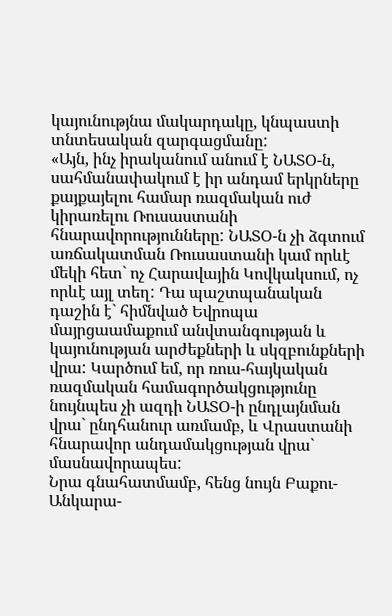կայունությնա մակարդակը, կնպաստի տնտեսական զարգացմանը:
«Այն, ինչ իրականում անում է ՆԱՏՕ-ն, սահմանափակում է իր անդամ երկրները քայքայելու համար ռազմական ուժ կիրառելու Ռուսաստանի հնարավորությունները: ՆԱՏՕ-ն չի ձգտում առճակատման Ռուսաստանի կամ որևէ մեկի հետ` ոչ Հարավային Կովկակսում, ոչ որևէ այլ տեղ: Դա պաշտպանական դաշին է` հիմնված Եվրոպա մայրցաամաքում անվտանգության և կայունության արժեքների և սկզբունքների վրա: Կարծում եմ, որ ռուս-հայկական ռազմական համագործակցությունը նույնպես չի ազդի ՆԱՏՕ-ի ընդլայնման վրա` ընդհանուր առմամբ, և Վրաստանի հնարավոր անդամակցության վրա` մասնավորապես:
Նրա գնահատմամբ, հենց նույն Բաքու-Անկարա-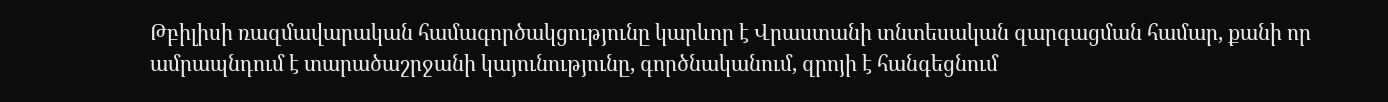Թբիլիսի ռազմավարական համագործակցությունը կարևոր է Վրաստանի տնտեսական զարգացման համար, քանի որ ամրապնդում է տարածաշրջանի կայունությունը, գործնականում, զրոյի է հանգեցնում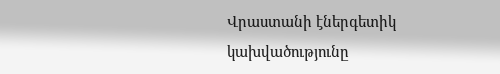Վրաստանի էներգետիկ կախվածությունը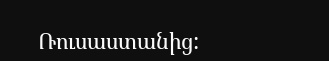Ռուսաստանից: